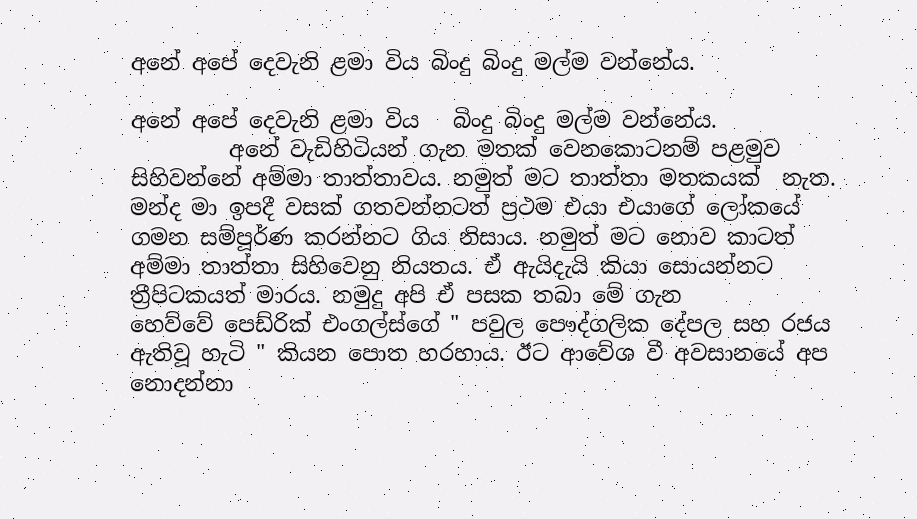අනේ අපේ දෙවැනි ළමා විය බිංදු බිංදු මල්ම වන්නේය.

අනේ අපේ දෙවැනි ළමා විය   බිංදු බිංදු මල්ම වන්නේය.
         අනේ වැඩිහිටියන් ගැන මතක් වෙනකොටනම් පළමුව සිහිවන්නේ අම්මා තාත්තාවය. නමුත් මට තාත්තා මතකයක්  නැත. මන්ද මා ඉපදී වසක් ගතවන්නටත් ප්‍රථම එයා එයාගේ ලෝකයේ ගමන සම්පූර්ණ කරන්නට ගිය නිසාය. නමුත් මට නොව කාටත් අම්මා තාත්තා සිහිවෙනු නියතය. ඒ ඇයිදැයි කියා සොයන්නට ත්‍රීපිටකයත් මාරය. නමුදු අපි ඒ පසක තබා මේ ගැන හෙව්වේ ‌පෙඩ්රික් එංගල්ස්ගේ " පවුල පෞද්ගලික දේපල සහ රජය ඇතිවූ හැටි " කියන පොත හරහාය. ඊට ආවේශ වී අවසානයේ අප නොදන්නා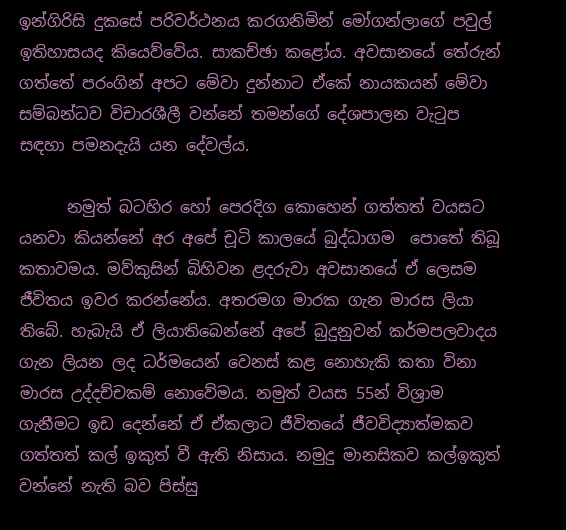ඉන්ගිරිසි දුකසේ පරිවර්ථනය කරගනිමින් මෝගන්ලාගේ පවුල් ඉතිහාසයද කියෙව්වේය. සාකච්ඡා කළෝය. අවසානයේ තේරුන් ගත්තේ පරංගින් අපට මේවා දුන්නාට ඒකේ නායකයන් මේවා සම්බන්ධව විචාරශීලී වන්නේ තමන්ගේ දේශපාලන වැටුප සඳහා පමනදැයි යන දේවල්ය.

      නමුත් බටහිර හෝ පෙරදිග කොහෙන් ගත්තත් වයසට යනවා කියන්නේ අර අපේ චූටි කාලයේ බුද්ධාගම  පොතේ තිබූ කතාවමය. මව්කුසින් බිහිවන ළදරුවා අවසානයේ ඒ ලෙසම ජීවිතය ඉවර කරන්නේය. අතරමග මාරක ගැන මාරස ලියා තිබේ. හැබැයි ඒ ලියාතිබෙන්නේ අපේ බුදුනුවන් කර්මපලවාදය ගැන ලියන ලද ධර්මයෙන් වෙනස් කළ නොහැකි කතා විනා මාරස උද්දච්චකම් නොවේමය. නමුත් වයස 55න් විශ්‍රාම ගැනීමට ඉඩ දෙන්නේ ඒ ඒකලාට ජීවිතයේ ජීවවිද්‍යාත්මකව ගත්තත් කල් ඉකුත් වී ඇති නිසාය. නමුදු මානසිකව කල්ඉකුත් වන්නේ නැති බව පිස්සු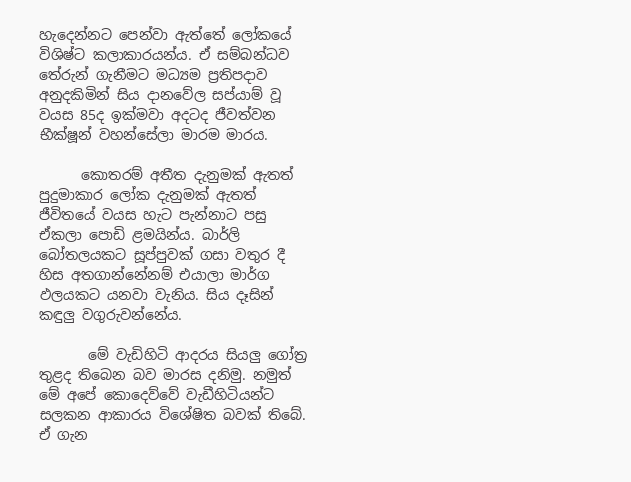හැදෙන්නට පෙන්වා ඇත්තේ ලෝකයේ විශිෂ්ට කලාකාරයන්ය. ඒ සම්බන්ධව තේරුන් ගැනීමට මධ්‍යම ප්‍රතිපදාව අනුදකිමින් සිය දානවේල සප්යාම් වූ වයස 85ද ඉක්මවා අදටද ජීවත්වන භීක්ෂූන් වහන්සේලා මාරම මාරය.

      කොතරම් අතීත දැනුමක් ඇතත් පුදුමාකාර ලෝක දැනුමක් ඇතත් ජීවිතයේ වයස හැට පැන්නාට පසු ඒකලා පොඩි ළමයින්ය. බාර්ලි බෝතලයකට සූප්පුවක් ගසා වතුර දී හිස අතගාන්නේනම් එයාලා මාර්ග ඵලයකට යනවා වැනිය. සිය දෑසින් කඳුලු වගුරුවන්නේය.

       මේ වැඩිහිටි ආදරය සියලු ගෝත්‍ර තුළද තිබෙන බව මාරස දනිමු. නමුත් මේ අපේ කොදෙව්වේ වැඩීහිටියන්ට සලකන ආකාරය විශේෂිත බවක් තිබේ. ඒ ගැන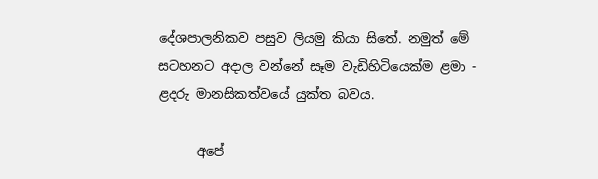දේශපාලනිකව පසුව ලියමු කියා සිතේ. නමුත් මේ සටහනට අදාල වන්නේ සෑම වැඩිහිටියෙක්ම ළමා - ළදරු මානසිකත්වයේ යුක්ත බවය.

      අපේ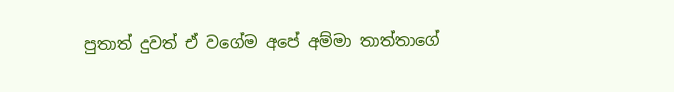පුතාත් දුවත් ඒ වගේම අපේ අම්මා තාත්තාගේ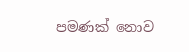පමණක් නොව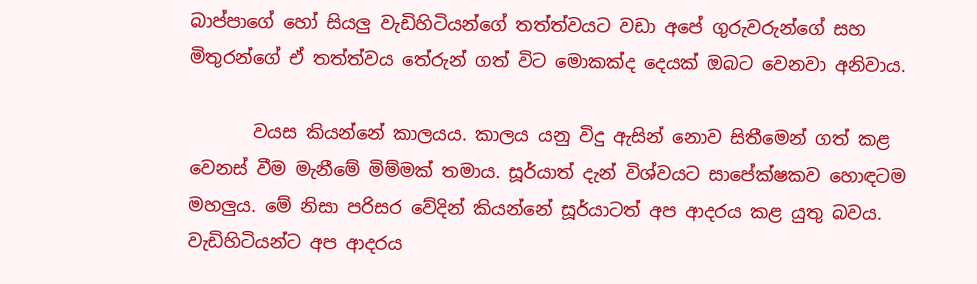බාප්පාගේ හෝ සියලු වැඩිහිටියන්ගේ තත්ත්වයට වඩා අපේ ගුරුවරුන්ගේ සහ මිතුරන්ගේ ඒ තත්ත්වය තේරුන් ගත් විට මොකක්ද දෙයක් ඔබට වෙනවා අනිවාය.

       වයස කියන්නේ කාලයය. කාලය යනු විදු ඇසින් නොව සිතීමෙන් ගත් කළ වෙනස් වීම මැනීමේ මිම්මක් තමාය. සූර්යාත් දැන් විශ්වයට සාපේක්ෂකව හොඳටම මහලුය. මේ නිසා පරිසර වේදින් කියන්නේ සූර්යාටත් අප ආදරය කළ යුතු බවය. වැඩිහිටියන්ට අප ආදරය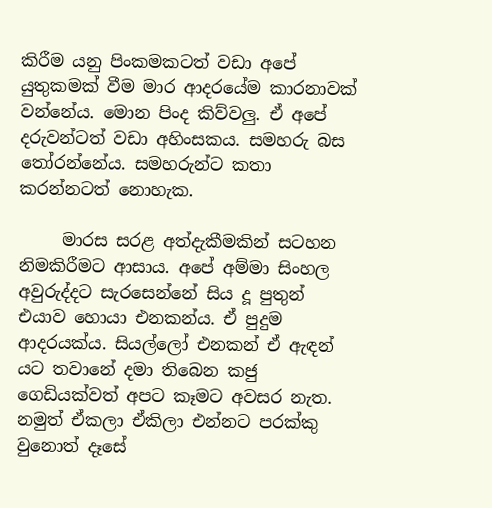කිරීම යනු පිංකමකටත් වඩා අපේ යුතුකමක් ‌වීම මාර ආදරයේම කාරනාවක් වන්නේය. මොන පිංද කිව්වලු. ඒ අපේ දරුවන්ටත් වඩා අහිංසකය. සමහරු බස තෝරන්නේය. සමහරුන්ට කතා කරන්නටත් නොහැක.

     මාරස සරළ අත්දැකීමකින් සටහන නිමකිරීමට ආසාය. අපේ අම්මා සිංහල අවුරුද්දට සැරසෙන්නේ සිය දූ පුතුන් එයාව හොයා එනකන්ය. ඒ පුදුම ආදරයක්ය. සියල්ලෝ එනකන් ඒ ඇඳන්  යට තවානේ දමා තිබෙන කජු ගෙඩියක්වත් අපට කෑමට අවසර නැත. නමුත් ඒකලා ඒකිලා එන්නට පරක්කු වුනොත් දෑසේ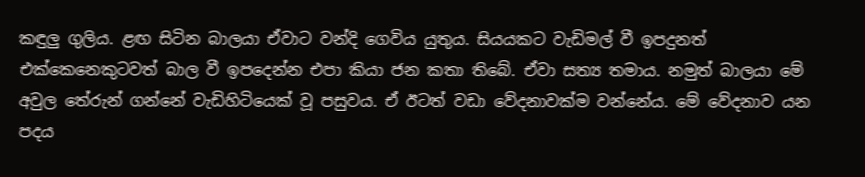කඳුලු ගුලිය. ළඟ සිටින බාලයා ඒවාට වන්දි ගෙවිය යුතුය. සියයකට වැඩිමල් වී ඉපදුනත් එක්කෙනෙකුටවත් බාල වී ඉපදෙන්න එපා කියා ජන කතා තිබේ. ඒවා සත්‍ය තමාය. නමුත් බාලයා මේ අවුල තේරුන් ගන්නේ වැඩිහිටියෙක් වූ පසුවය. ඒ ඊටත් වඩා වේදනාවක්ම වන්නේය. මේ වේදනාව යන පදය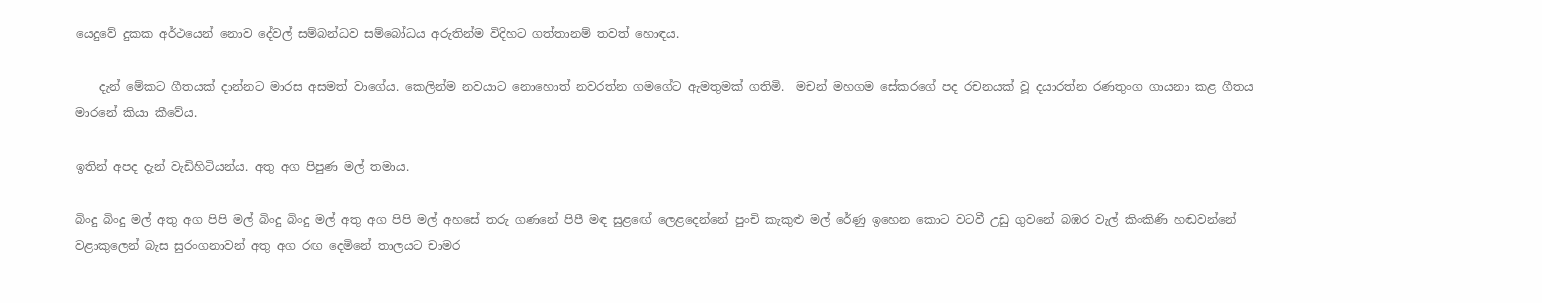යෙදුවේ දුකක අර්ථයෙන් නොව දේවල් සම්බන්ධව සම්බෝධය අරුතින්ම විදිහට ගත්තානම් තවත් හොඳය.

    දැන් මේකට ගීතයක් දාන්නට මාරස අසමත් වාගේය. කෙලින්ම නවයාට නොහොත් නවරත්න ගමගේට ඇමතුමක් ගතිමි.  මචන් මහගම සේකරගේ පද රචනයක් වූ දයාරත්න රණතුංග ගායනා කළ ගීතය මාරනේ කියා කීවේය.

ඉතින් අපද දැන් වැඩිහිටියන්ය. අතු අග පිපුණ මල් තමාය.

බිංදු බිංදු මල් අතු අග පිපි මල් බිංදු බිංදු මල් අතු අග පිපි මල් අහසේ තරු ගණනේ පිපී මඳ සුළඟේ ලෙළදෙන්නේ පුංචි කැකුළු මල් රේණු ඉහෙන කොට වටවී උඩු ගුවනේ බඹර වැල් කිංකිණි හඬවන්නේ වළාකුලෙන් බැස සුරංගනාවන් අතු අග රඟ දෙමිනේ තාලයට චාමර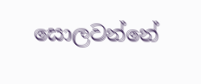සොලවන්නේ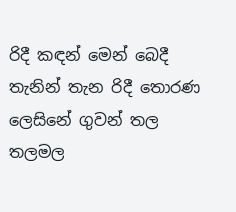රිදී කඳන් මෙන් බෙදී තැනින් තැන රිදී තොරණ ලෙසිනේ ගුවන් තල තලමල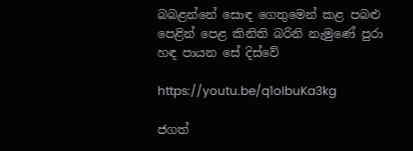බබළන්නේ සොඳ ගෙතුමෙන් කළ පබළු පෙළින් පෙළ කිනිති බරිනි නැමුණේ පුරා හඳ පායන සේ දිස්වේ

https://youtu.be/q1oIbuKa3kg

ජගත්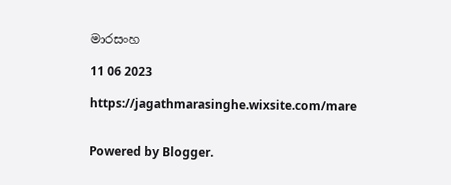මාරසංහ

11 06 2023

https://jagathmarasinghe.wixsite.com/mare


Powered by Blogger.